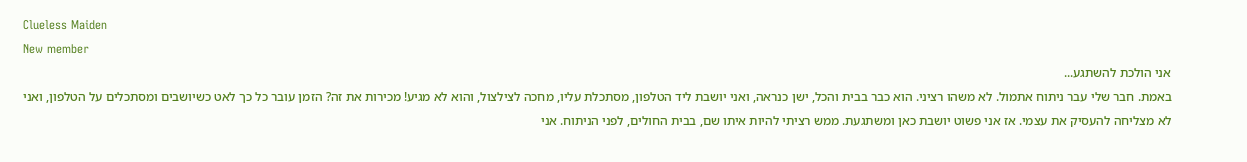Clueless Maiden
New member
אני הולכת להשתגע...
באמת. חבר שלי עבר ניתוח אתמול. לא משהו רציני. הוא כבר בבית והכל, ישן כנראה, ואני יושבת ליד הטלפון, מסתכלת עליו, מחכה לצילצול, והוא לא מגיע! מכירות את זה? הזמן עובר כל כך לאט כשיושבים ומסתכלים על הטלפון, ואני לא מצליחה להעסיק את עצמי. אז אני פשוט יושבת כאן ומשתגעת. ממש רציתי להיות איתו שם, בבית החולים, לפני הניתוח. אני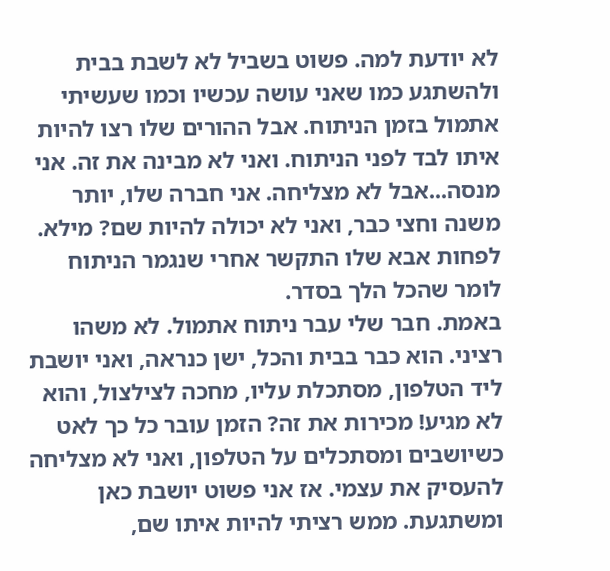לא יודעת למה. פשוט בשביל לא לשבת בבית ולהשתגע כמו שאני עושה עכשיו וכמו שעשיתי אתמול בזמן הניתוח. אבל ההורים שלו רצו להיות איתו לבד לפני הניתוח. ואני לא מבינה את זה. אני מנסה...אבל לא מצליחה. אני חברה שלו, יותר משנה וחצי כבר, ואני לא יכולה להיות שם? מילא. לפחות אבא שלו התקשר אחרי שנגמר הניתוח לומר שהכל הלך בסדר.
באמת. חבר שלי עבר ניתוח אתמול. לא משהו רציני. הוא כבר בבית והכל, ישן כנראה, ואני יושבת ליד הטלפון, מסתכלת עליו, מחכה לצילצול, והוא לא מגיע! מכירות את זה? הזמן עובר כל כך לאט כשיושבים ומסתכלים על הטלפון, ואני לא מצליחה להעסיק את עצמי. אז אני פשוט יושבת כאן ומשתגעת. ממש רציתי להיות איתו שם,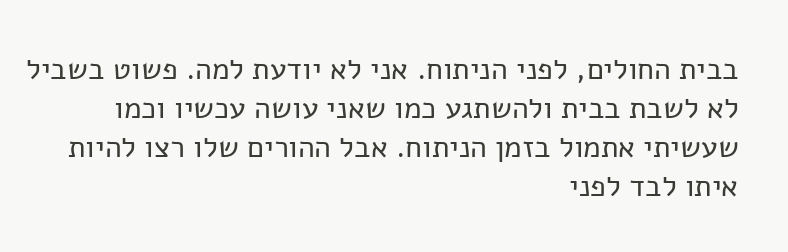בבית החולים, לפני הניתוח. אני לא יודעת למה. פשוט בשביל לא לשבת בבית ולהשתגע כמו שאני עושה עכשיו וכמו שעשיתי אתמול בזמן הניתוח. אבל ההורים שלו רצו להיות איתו לבד לפני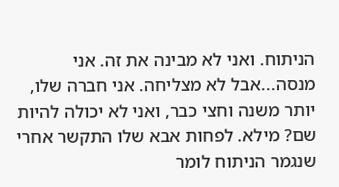הניתוח. ואני לא מבינה את זה. אני מנסה...אבל לא מצליחה. אני חברה שלו, יותר משנה וחצי כבר, ואני לא יכולה להיות שם? מילא. לפחות אבא שלו התקשר אחרי שנגמר הניתוח לומר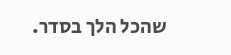שהכל הלך בסדר.